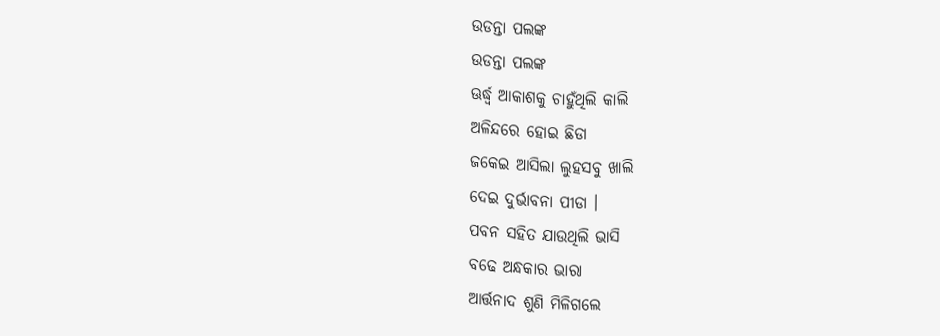ଉଡନ୍ତା ପଲଙ୍କ
ଉଡନ୍ତା ପଲଙ୍କ
ଊର୍ଦ୍ଧ୍ଵ ଆକାଶକୁ ଚାହୁଁଥିଲି କାଲି
ଅଳିନ୍ଦରେ ହୋଇ ଛିଡା
ଜକେଇ ଆସିଲା ଲୁହସବୁ ଖାଲି
ଦେଇ ଦୁର୍ଭାବନା ପୀଡା ।
ପବନ ସହିତ ଯାଉଥିଲି ଭାସି
ବଢେ ଅନ୍ଧକାର ଭାରା
ଆର୍ତ୍ତନାଦ ଶୁଣି ମିଳିଗଲେ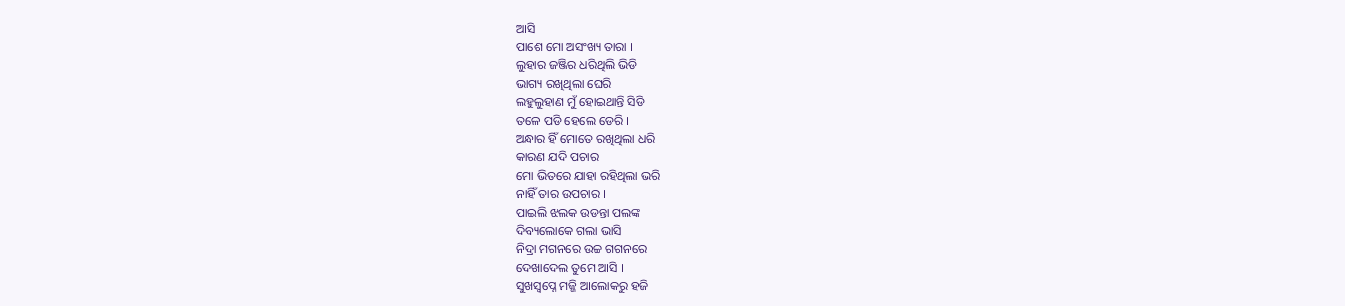ଆସି
ପାଶେ ମୋ ଅସଂଖ୍ୟ ତାରା ।
ଲୁହାର ଜଞ୍ଜିର ଧରିଥିଲି ଭିଡି
ଭାଗ୍ୟ ରଖିଥିଲା ଘେରି
ଲହୁଲୁହାଣ ମୁଁ ହୋଇଥାନ୍ତି ସିଡି
ତଳେ ପଡି ହେଲେ ଡେରି ।
ଅନ୍ଧାର ହିଁ ମୋତେ ରଖିଥିଲା ଧରି
କାରଣ ଯଦି ପଚାର
ମୋ ଭିତରେ ଯାହା ରହିଥିଲା ଭରି
ନାହିଁ ତାର ଉପଚାର ।
ପାଇଲି ଝଲକ ଉଡନ୍ତା ପଲଙ୍କ
ଦିବ୍ୟଲୋକେ ଗଲା ଭାସି
ନିଦ୍ରା ମଗନରେ ଉଚ୍ଚ ଗଗନରେ
ଦେଖାଦେଲ ତୁମେ ଆସି ।
ସୁଖସ୍ବପ୍ନେ ମଜ୍ଜି ଆଲୋକରୁ ହଜି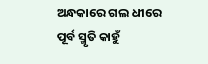ଅନ୍ଧକାରେ ଗଲ ଧୀରେ
ପୂର୍ବ ସ୍ମୃତି କାହୁଁ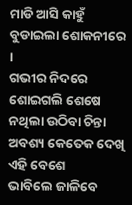ମାଡି ଆସି କାହୁଁ
ବୁଡାଇଲା ଶୋକନୀରେ ।
ଗଭୀର ନିଦରେ ଶୋଇଗଲି ଶେଷେ
ନଥିଲା ଉଠିବା ଚିନ୍ତା
ଅବଶ୍ୟ କେତେକ ଦେଖି ଏହି ବେଶେ
ଭାବିଲେ ଜାଳିବେ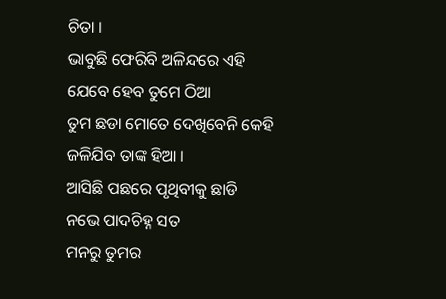ଚିତା ।
ଭାବୁଛି ଫେରିବି ଅଳିନ୍ଦରେ ଏହି
ଯେବେ ହେବ ତୁମେ ଠିଆ
ତୁମ ଛଡା ମୋତେ ଦେଖିବେନି କେହି
ଜଳିଯିବ ତାଙ୍କ ହିଆ ।
ଆସିଛି ପଛରେ ପୃଥିବୀକୁ ଛାଡି
ନଭେ ପାଦଚିହ୍ନ ସତ
ମନରୁ ତୁମର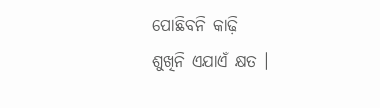ପୋଛିବନି କାଢ଼ି
ଶୁଖିନି ଏଯାଏଁ କ୍ଷତ ।